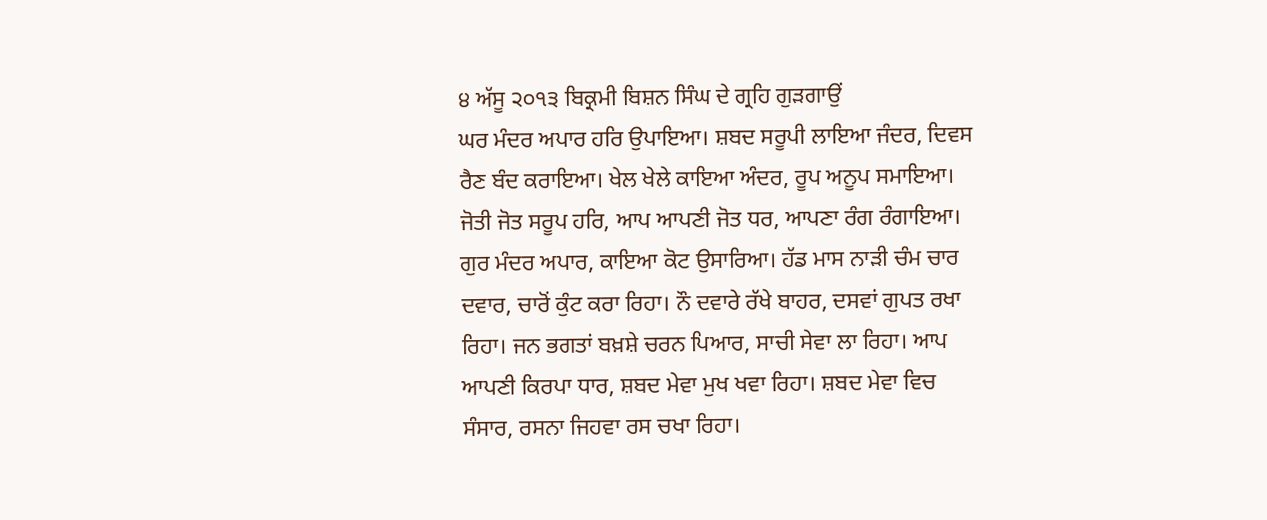੪ ਅੱਸੂ ੨੦੧੩ ਬਿਕ੍ਰਮੀ ਬਿਸ਼ਨ ਸਿੰਘ ਦੇ ਗ੍ਰਹਿ ਗੁੜਗਾਉਂ
ਘਰ ਮੰਦਰ ਅਪਾਰ ਹਰਿ ਉਪਾਇਆ। ਸ਼ਬਦ ਸਰੂਪੀ ਲਾਇਆ ਜੰਦਰ, ਦਿਵਸ ਰੈਣ ਬੰਦ ਕਰਾਇਆ। ਖੇਲ ਖੇਲੇ ਕਾਇਆ ਅੰਦਰ, ਰੂਪ ਅਨੂਪ ਸਮਾਇਆ। ਜੋਤੀ ਜੋਤ ਸਰੂਪ ਹਰਿ, ਆਪ ਆਪਣੀ ਜੋਤ ਧਰ, ਆਪਣਾ ਰੰਗ ਰੰਗਾਇਆ। ਗੁਰ ਮੰਦਰ ਅਪਾਰ, ਕਾਇਆ ਕੋਟ ਉਸਾਰਿਆ। ਹੱਡ ਮਾਸ ਨਾੜੀ ਚੰਮ ਚਾਰ ਦਵਾਰ, ਚਾਰੋਂ ਕੁੰਟ ਕਰਾ ਰਿਹਾ। ਨੌ ਦਵਾਰੇ ਰੱਖੇ ਬਾਹਰ, ਦਸਵਾਂ ਗੁਪਤ ਰਖਾ ਰਿਹਾ। ਜਨ ਭਗਤਾਂ ਬਖ਼ਸ਼ੇ ਚਰਨ ਪਿਆਰ, ਸਾਚੀ ਸੇਵਾ ਲਾ ਰਿਹਾ। ਆਪ ਆਪਣੀ ਕਿਰਪਾ ਧਾਰ, ਸ਼ਬਦ ਮੇਵਾ ਮੁਖ ਖਵਾ ਰਿਹਾ। ਸ਼ਬਦ ਮੇਵਾ ਵਿਚ ਸੰਸਾਰ, ਰਸਨਾ ਜਿਹਵਾ ਰਸ ਚਖਾ ਰਿਹਾ।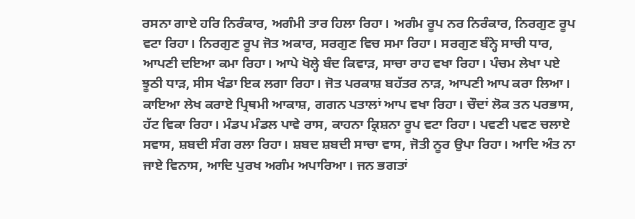ਰਸਨਾ ਗਾਏ ਹਰਿ ਨਿਰੰਕਾਰ, ਅਗੰਮੀ ਤਾਰ ਹਿਲਾ ਰਿਹਾ। ਅਗੰਮ ਰੂਪ ਨਰ ਨਿਰੰਕਾਰ, ਨਿਰਗੁਣ ਰੂਪ ਵਟਾ ਰਿਹਾ। ਨਿਰਗੁਣ ਰੂਪ ਜੋਤ ਅਕਾਰ, ਸਰਗੁਣ ਵਿਚ ਸਮਾ ਰਿਹਾ। ਸਰਗੁਣ ਬੰਨ੍ਹੇ ਸਾਚੀ ਧਾਰ, ਆਪਣੀ ਦਇਆ ਕਮਾ ਰਿਹਾ। ਆਪੇ ਖੋਲ੍ਹੇ ਬੰਦ ਕਿਵਾੜ, ਸਾਚਾ ਰਾਹ ਵਖਾ ਰਿਹਾ। ਪੰਚਮ ਲੇਖਾ ਪਏ ਝੂਠੀ ਧਾੜ, ਸੀਸ ਖੰਡਾ ਇਕ ਲਗਾ ਰਿਹਾ। ਜੋਤ ਪਰਕਾਸ਼ ਬਹੱਤਰ ਨਾੜ, ਆਪਣੀ ਆਪ ਕਰਾ ਲਿਆ। ਕਾਇਆ ਲੇਖ ਕਰਾਏ ਪ੍ਰਿਥਮੀ ਆਕਾਸ਼, ਗਗਨ ਪਤਾਲਾਂ ਆਪ ਵਖਾ ਰਿਹਾ। ਚੌਦਾਂ ਲੋਕ ਤਨ ਪਰਭਾਸ, ਹੱਟ ਵਿਕਾ ਰਿਹਾ। ਮੰਡਪ ਮੰਡਲ ਪਾਵੇ ਰਾਸ, ਕਾਹਨਾ ਕ੍ਰਿਸ਼ਨਾ ਰੂਪ ਵਟਾ ਰਿਹਾ। ਪਵਣੀ ਪਵਣ ਚਲਾਏ ਸਵਾਸ, ਸ਼ਬਦੀ ਸੰਗ ਰਲਾ ਰਿਹਾ। ਸ਼ਬਦ ਸ਼ਬਦੀ ਸਾਚਾ ਵਾਸ, ਜੋਤੀ ਨੂਰ ਉਪਾ ਰਿਹਾ। ਆਦਿ ਅੰਤ ਨਾ ਜਾਏ ਵਿਨਾਸ, ਆਦਿ ਪੁਰਖ ਅਗੰਮ ਅਪਾਰਿਆ। ਜਨ ਭਗਤਾਂ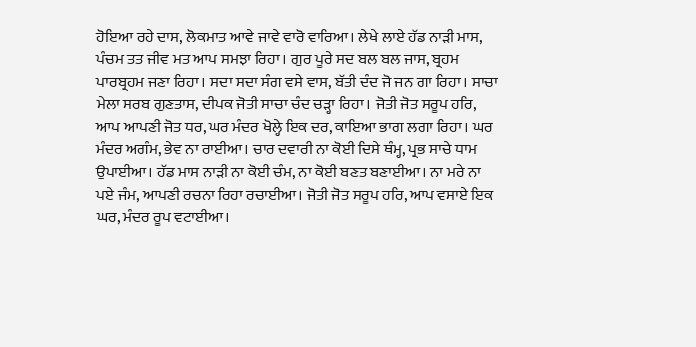ਹੋਇਆ ਰਹੇ ਦਾਸ, ਲੋਕਮਾਤ ਆਵੇ ਜਾਵੇ ਵਾਰੋ ਵਾਰਿਆ। ਲੇਖੇ ਲਾਏ ਹੱਡ ਨਾੜੀ ਮਾਸ, ਪੰਚਮ ਤਤ ਜੀਵ ਮਤ ਆਪ ਸਮਝਾ ਰਿਹਾ। ਗੁਰ ਪੂਰੇ ਸਦ ਬਲ ਬਲ ਜਾਸ, ਬ੍ਰਹਮ ਪਾਰਬ੍ਰਹਮ ਜਣਾ ਰਿਹਾ। ਸਦਾ ਸਦਾ ਸੰਗ ਵਸੇ ਵਾਸ, ਬੱਤੀ ਦੰਦ ਜੋ ਜਨ ਗਾ ਰਿਹਾ। ਸਾਚਾ ਮੇਲਾ ਸਰਬ ਗੁਣਤਾਸ, ਦੀਪਕ ਜੋਤੀ ਸਾਚਾ ਚੰਦ ਚੜ੍ਹਾ ਰਿਹਾ। ਜੋਤੀ ਜੋਤ ਸਰੂਪ ਹਰਿ, ਆਪ ਆਪਣੀ ਜੋਤ ਧਰ, ਘਰ ਮੰਦਰ ਖੋਲ੍ਹੇ ਇਕ ਦਰ, ਕਾਇਆ ਭਾਗ ਲਗਾ ਰਿਹਾ। ਘਰ ਮੰਦਰ ਅਗੰਮ, ਭੇਵ ਨਾ ਰਾਈਆ। ਚਾਰ ਦਵਾਰੀ ਨਾ ਕੋਈ ਦਿਸੇ ਥੰਮ੍ਹ, ਪ੍ਰਭ ਸਾਚੇ ਧਾਮ ਉਪਾਈਆ। ਹੱਡ ਮਾਸ ਨਾੜੀ ਨਾ ਕੋਈ ਚੰਮ, ਨਾ ਕੋਈ ਬਣਤ ਬਣਾਈਆ। ਨਾ ਮਰੇ ਨਾ ਪਏ ਜੰਮ, ਆਪਣੀ ਰਚਨਾ ਰਿਹਾ ਰਚਾਈਆ। ਜੋਤੀ ਜੋਤ ਸਰੂਪ ਹਰਿ, ਆਪ ਵਸਾਏ ਇਕ ਘਰ, ਮੰਦਰ ਰੂਪ ਵਟਾਈਆ।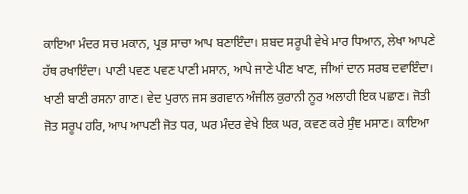ਕਾਇਆ ਮੰਦਰ ਸਚ ਮਕਾਨ, ਪ੍ਰਭ ਸਾਚਾ ਆਪ ਬਣਾਇੰਦਾ। ਸ਼ਬਦ ਸਰੂਪੀ ਵੇਖੇ ਮਾਰ ਧਿਆਨ, ਲੇਖਾ ਆਪਣੇ ਹੱਥ ਰਖਾਇੰਦਾ। ਪਾਣੀ ਪਵਣ ਪਵਣ ਪਾਣੀ ਮਸਾਨ, ਆਪੇ ਜਾਣੇ ਪੀਣ ਖਾਣ, ਜੀਆਂ ਦਾਨ ਸਰਬ ਦਵਾਇੰਦਾ। ਖਾਣੀ ਬਾਣੀ ਰਸਨਾ ਗਾਣ। ਵੇਦ ਪੁਰਾਨ ਜਸ ਭਗਵਾਨ ਅੰਜੀਲ ਕੁਰਾਨੀ ਨੂਰ ਅਲਾਹੀ ਇਕ ਪਛਾਣ। ਜੋਤੀ ਜੋਤ ਸਰੂਪ ਹਰਿ, ਆਪ ਆਪਣੀ ਜੋਤ ਧਰ, ਘਰ ਮੰਦਰ ਵੇਖੇ ਇਕ ਘਰ, ਕਵਣ ਕਰੇ ਸੁੰਞ ਮਸਾਣ। ਕਾਇਆ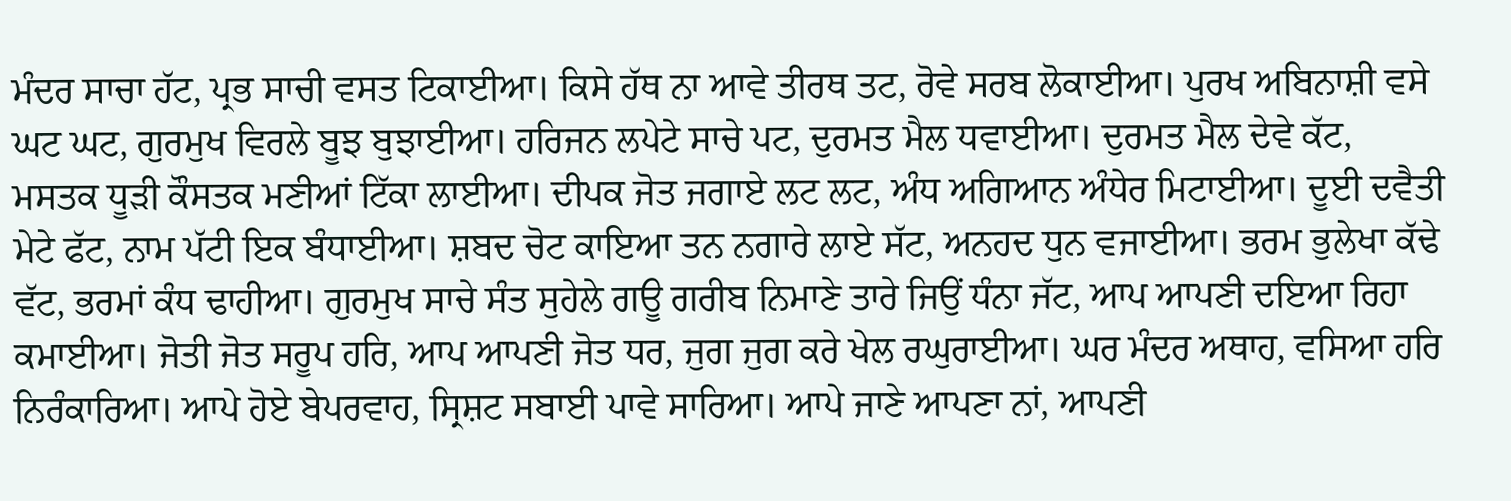ਮੰਦਰ ਸਾਚਾ ਹੱਟ, ਪ੍ਰਭ ਸਾਚੀ ਵਸਤ ਟਿਕਾਈਆ। ਕਿਸੇ ਹੱਥ ਨਾ ਆਵੇ ਤੀਰਥ ਤਟ, ਰੋਵੇ ਸਰਬ ਲੋਕਾਈਆ। ਪੁਰਖ ਅਬਿਨਾਸ਼ੀ ਵਸੇ ਘਟ ਘਟ, ਗੁਰਮੁਖ ਵਿਰਲੇ ਬੂਝ ਬੁਝਾਈਆ। ਹਰਿਜਨ ਲਪੇਟੇ ਸਾਚੇ ਪਟ, ਦੁਰਮਤ ਮੈਲ ਧਵਾਈਆ। ਦੁਰਮਤ ਮੈਲ ਦੇਵੇ ਕੱਟ, ਮਸਤਕ ਧੂੜੀ ਕੌਸਤਕ ਮਣੀਆਂ ਟਿੱਕਾ ਲਾਈਆ। ਦੀਪਕ ਜੋਤ ਜਗਾਏ ਲਟ ਲਟ, ਅੰਧ ਅਗਿਆਨ ਅੰਧੇਰ ਮਿਟਾਈਆ। ਦੂਈ ਦਵੈਤੀ ਮੇਟੇ ਫੱਟ, ਨਾਮ ਪੱਟੀ ਇਕ ਬੰਧਾਈਆ। ਸ਼ਬਦ ਚੋਟ ਕਾਇਆ ਤਨ ਨਗਾਰੇ ਲਾਏ ਸੱਟ, ਅਨਹਦ ਧੁਨ ਵਜਾਈਆ। ਭਰਮ ਭੁਲੇਖਾ ਕੱਢੇ ਵੱਟ, ਭਰਮਾਂ ਕੰਧ ਢਾਹੀਆ। ਗੁਰਮੁਖ ਸਾਚੇ ਸੰਤ ਸੁਹੇਲੇ ਗਊ ਗਰੀਬ ਨਿਮਾਣੇ ਤਾਰੇ ਜਿਉਂ ਧੰਨਾ ਜੱਟ, ਆਪ ਆਪਣੀ ਦਇਆ ਰਿਹਾ ਕਮਾਈਆ। ਜੋਤੀ ਜੋਤ ਸਰੂਪ ਹਰਿ, ਆਪ ਆਪਣੀ ਜੋਤ ਧਰ, ਜੁਗ ਜੁਗ ਕਰੇ ਖੇਲ ਰਘੁਰਾਈਆ। ਘਰ ਮੰਦਰ ਅਥਾਹ, ਵਸਿਆ ਹਰਿ ਨਿਰੰਕਾਰਿਆ। ਆਪੇ ਹੋਏ ਬੇਪਰਵਾਹ, ਸ੍ਰਿਸ਼ਟ ਸਬਾਈ ਪਾਵੇ ਸਾਰਿਆ। ਆਪੇ ਜਾਣੇ ਆਪਣਾ ਨਾਂ, ਆਪਣੀ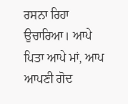ਰਸਨਾ ਰਿਹਾ ਉਚਾਰਿਆ। ਆਪੇ ਪਿਤਾ ਆਪੇ ਮਾਂ, ਆਪ ਆਪਣੀ ਗੋਦ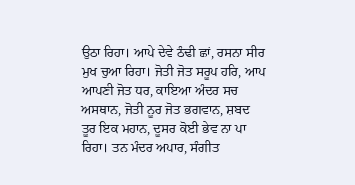ਉਠਾ ਰਿਹਾ। ਆਪੇ ਦੇਵੇ ਠੰਢੀ ਛਾਂ, ਰਸਨਾ ਸੀਰ ਮੁਖ ਚੁਆ ਰਿਹਾ। ਜੋਤੀ ਜੋਤ ਸਰੂਪ ਹਰਿ, ਆਪ ਆਪਣੀ ਜੋਤ ਧਰ, ਕਾਇਆ ਅੰਦਰ ਸਚ ਅਸਥਾਨ, ਜੋਤੀ ਨੂਰ ਜੋਤ ਭਗਵਾਨ, ਸ਼ਬਦ ਤੂਰ ਇਕ ਮਹਾਨ, ਦੂਸਰ ਕੋਈ ਭੇਵ ਨਾ ਪਾ ਰਿਹਾ। ਤਨ ਮੰਦਰ ਅਪਾਰ, ਸੰਗੀਤ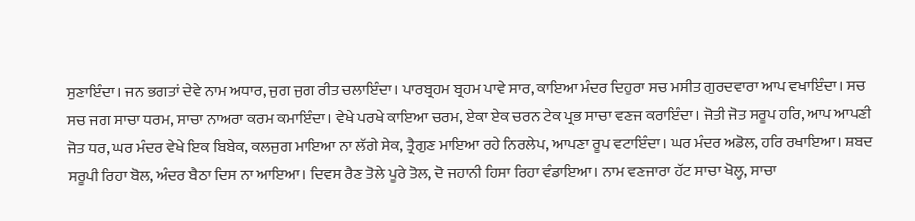ਸੁਣਾਇੰਦਾ। ਜਨ ਭਗਤਾਂ ਦੇਵੇ ਨਾਮ ਅਧਾਰ, ਜੁਗ ਜੁਗ ਰੀਤ ਚਲਾਇੰਦਾ। ਪਾਰਬ੍ਰਹਮ ਬ੍ਰਹਮ ਪਾਵੇ ਸਾਰ, ਕਾਇਆ ਮੰਦਰ ਦਿਹੁਰਾ ਸਚ ਮਸੀਤ ਗੁਰਦਵਾਰਾ ਆਪ ਵਖਾਇੰਦਾ। ਸਚ ਸਚ ਜਗ ਸਾਚਾ ਧਰਮ, ਸਾਚਾ ਨਾਅਰਾ ਕਰਮ ਕਮਾਇੰਦਾ। ਵੇਖੇ ਪਰਖੇ ਕਾਇਆ ਚਰਮ, ਏਕਾ ਏਕ ਚਰਨ ਟੇਕ ਪ੍ਰਭ ਸਾਚਾ ਵਣਜ ਕਰਾਇੰਦਾ। ਜੋਤੀ ਜੋਤ ਸਰੂਪ ਹਰਿ, ਆਪ ਆਪਣੀ ਜੋਤ ਧਰ, ਘਰ ਮੰਦਰ ਵੇਖੇ ਇਕ ਬਿਬੇਕ, ਕਲਜੁਗ ਮਾਇਆ ਨਾ ਲੱਗੇ ਸੇਕ, ਤ੍ਰੈਗੁਣ ਮਾਇਆ ਰਹੇ ਨਿਰਲੇਪ, ਆਪਣਾ ਰੂਪ ਵਟਾਇੰਦਾ। ਘਰ ਮੰਦਰ ਅਡੋਲ, ਹਰਿ ਰਖਾਇਆ। ਸ਼ਬਦ ਸਰੂਪੀ ਰਿਹਾ ਬੋਲ, ਅੰਦਰ ਬੈਠਾ ਦਿਸ ਨਾ ਆਇਆ। ਦਿਵਸ ਰੈਣ ਤੋਲੇ ਪੂਰੇ ਤੋਲ, ਦੋ ਜਹਾਨੀ ਹਿਸਾ ਰਿਹਾ ਵੰਡਾਇਆ। ਨਾਮ ਵਣਜਾਰਾ ਹੱਟ ਸਾਚਾ ਖੋਲ੍ਹ, ਸਾਚਾ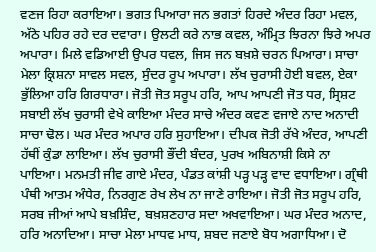ਵਣਜ ਰਿਹਾ ਕਰਾਇਆ। ਭਗਤ ਪਿਆਰਾ ਜਨ ਭਗਤਾਂ ਹਿਰਦੇ ਅੰਦਰ ਰਿਹਾ ਮਵਲ, ਅੱਠੇ ਪਹਿਰ ਰਹੇ ਦਰ ਦਵਾਰਾ। ਉਲਟੀ ਕਰੇ ਨਾਭ ਕਵਲ, ਅੰਮ੍ਰਿਤ ਝਿਰਨਾ ਝਿਰੇ ਅਪਰ ਅਪਾਰਾ। ਮਿਲੇ ਵਡਿਆਈ ਉਪਰ ਧਵਲ, ਜਿਸ ਜਨ ਬਖ਼ਸ਼ੇ ਚਰਨ ਪਿਆਰਾ। ਸਾਚਾ ਮੇਲਾ ਕ੍ਰਿਸ਼ਨਾ ਸਾਵਲ ਸਵਲ, ਸੁੰਦਰ ਰੂਪ ਅਪਾਰਾ। ਲੱਖ ਚੁਰਾਸੀ ਹੋਈ ਬਵਲ, ਏਕਾ ਭੁੱਲਿਆ ਹਰਿ ਗਿਰਧਾਰਾ। ਜੋਤੀ ਜੋਤ ਸਰੂਪ ਹਰਿ, ਆਪ ਆਪਣੀ ਜੋਤ ਧਰ, ਸ੍ਰਿਸ਼ਟ ਸਬਾਈ ਲੱਖ ਚੁਰਾਸੀ ਵੇਖੇ ਕਾਇਆ ਮੰਦਰ ਸਾਚੇ ਅੰਦਰ ਕਵਣ ਵਜਾਏ ਨਾਦ ਅਨਾਦੀ ਸਾਚਾ ਢੋਲ। ਘਰ ਮੰਦਰ ਅਪਾਰ ਹਰਿ ਸੁਹਾਇਆ। ਦੀਪਕ ਜੋਤੀ ਰੱਖੇ ਅੰਦਰ, ਆਪਣੀ ਹੱਥੀਂ ਕੁੰਡਾ ਲਾਇਆ। ਲੱਖ ਚੁਰਾਸੀ ਭੌਂਦੀ ਬੰਦਰ, ਪੁਰਖ ਅਬਿਨਾਸ਼ੀ ਕਿਸੇ ਨਾ ਪਾਇਆ। ਮਨਮਤੀ ਜੀਵ ਗਾਏ ਮੰਦਰ, ਪੰਡਤ ਕਾਂਸ਼ੀ ਪੜ੍ਹ ਪੜ੍ਹ ਵਾਦ ਵਧਾਇਆ। ਗ੍ਰੰਥੀ ਪੰਥੀ ਆਤਮ ਅੰਧੇਰ, ਨਿਰਗੁਣ ਰੇਖ ਲੇਖ ਨਾ ਜਾਣੇ ਰਾਇਆ। ਜੋਤੀ ਜੋਤ ਸਰੂਪ ਹਰਿ, ਸਰਬ ਜੀਆਂ ਆਪੇ ਬਖ਼ਸ਼ਿੰਦ, ਬਖ਼ਸ਼ਣਹਾਰ ਸਦਾ ਅਖਵਾਇਆ। ਘਰ ਮੰਦਰ ਅਨਾਦ, ਹਰਿ ਅਨਾਦਿਆ। ਸਾਚਾ ਮੇਲਾ ਮਾਧਵ ਮਾਧ, ਸ਼ਬਦ ਜਣਾਏ ਬੋਧ ਅਗਾਧਿਆ। ਦੋ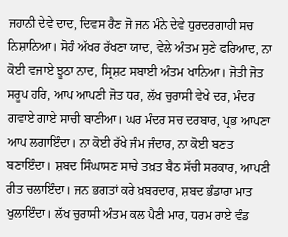ਜਹਾਨੀ ਦੇਵੇ ਦਾਦ, ਦਿਵਸ ਰੈਣ ਜੋ ਜਨ ਮੰਨੇ ਦੇਵੇ ਧੁਰਦਰਗਾਹੀ ਸਚ ਨਿਸ਼ਾਨਿਆ। ਸੋਹੰ ਅੱਖਰ ਰੱਖਣਾ ਯਾਦ, ਵੇਲੇ ਅੰਤਮ ਸੁਣੇ ਫਰਿਆਦ, ਨਾ ਕੋਈ ਵਜਾਏ ਝੂਠਾ ਨਾਦ, ਸ੍ਰਿਸ਼ਟ ਸਬਾਈ ਅੰਤਮ ਖਾਨਿਆ। ਜੋਤੀ ਜੋਤ ਸਰੂਪ ਹਰਿ, ਆਪ ਆਪਣੀ ਜੋਤ ਧਰ, ਲੱਖ ਚੁਰਾਸੀ ਵੇਖੇ ਦਰ, ਮੰਦਰ ਗਵਾਏ ਗਾਏ ਸਾਚੀ ਬਾਣੀਆ। ਘਰ ਮੰਦਰ ਸਚ ਦਰਬਾਰ, ਪ੍ਰਭ ਆਪਣਾ ਆਪ ਲਗਾਇੰਦਾ। ਨਾ ਕੋਈ ਰੱਖੇ ਜੰਮ ਜੰਦਾਰ, ਨਾ ਕੋਈ ਬਣਤ ਬਣਾਇੰਦਾ। ਸ਼ਬਦ ਸਿੰਘਾਸਣ ਸਾਚੇ ਤਖ਼ਤ ਬੈਠ ਸੱਚੀ ਸਰਕਾਰ, ਆਪਣੀ ਰੀਤ ਚਲਾਇੰਦਾ। ਜਨ ਭਗਤਾਂ ਕਰੇ ਖ਼ਬਰਦਾਰ, ਸ਼ਬਦ ਭੰਡਾਰਾ ਮਾਤ ਖੁਲਾਇੰਦਾ। ਲੱਖ ਚੁਰਾਸੀ ਅੰਤਮ ਕਲ ਪੈਣੀ ਮਾਰ, ਧਰਮ ਰਾਏ ਵੰਡ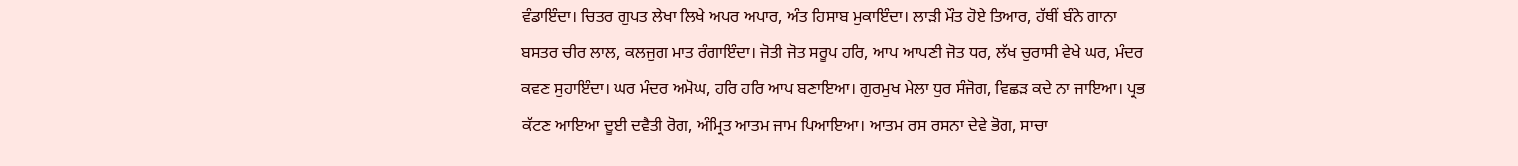ਵੰਡਾਇੰਦਾ। ਚਿਤਰ ਗੁਪਤ ਲੇਖਾ ਲਿਖੇ ਅਪਰ ਅਪਾਰ, ਅੰਤ ਹਿਸਾਬ ਮੁਕਾਇੰਦਾ। ਲਾੜੀ ਮੌਤ ਹੋਏ ਤਿਆਰ, ਹੱਥੀਂ ਬੰਨੇ ਗਾਨਾ ਬਸਤਰ ਚੀਰ ਲਾਲ, ਕਲਜੁਗ ਮਾਤ ਰੰਗਾਇੰਦਾ। ਜੋਤੀ ਜੋਤ ਸਰੂਪ ਹਰਿ, ਆਪ ਆਪਣੀ ਜੋਤ ਧਰ, ਲੱਖ ਚੁਰਾਸੀ ਵੇਖੇ ਘਰ, ਮੰਦਰ ਕਵਣ ਸੁਹਾਇੰਦਾ। ਘਰ ਮੰਦਰ ਅਮੋਘ, ਹਰਿ ਹਰਿ ਆਪ ਬਣਾਇਆ। ਗੁਰਮੁਖ ਮੇਲਾ ਧੁਰ ਸੰਜੋਗ, ਵਿਛੜ ਕਦੇ ਨਾ ਜਾਇਆ। ਪ੍ਰਭ ਕੱਟਣ ਆਇਆ ਦੂਈ ਦਵੈਤੀ ਰੋਗ, ਅੰਮ੍ਰਿਤ ਆਤਮ ਜਾਮ ਪਿਆਇਆ। ਆਤਮ ਰਸ ਰਸਨਾ ਦੇਵੇ ਭੋਗ, ਸਾਚਾ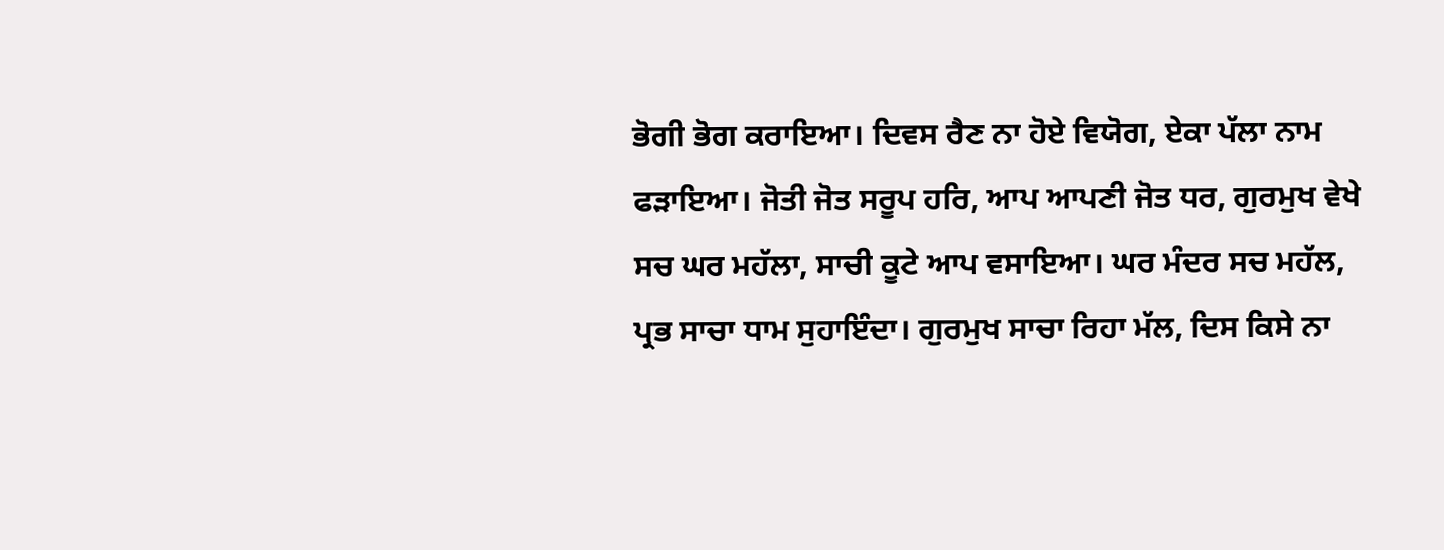ਭੋਗੀ ਭੋਗ ਕਰਾਇਆ। ਦਿਵਸ ਰੈਣ ਨਾ ਹੋਏ ਵਿਯੋਗ, ਏਕਾ ਪੱਲਾ ਨਾਮ ਫੜਾਇਆ। ਜੋਤੀ ਜੋਤ ਸਰੂਪ ਹਰਿ, ਆਪ ਆਪਣੀ ਜੋਤ ਧਰ, ਗੁਰਮੁਖ ਵੇਖੇ ਸਚ ਘਰ ਮਹੱਲਾ, ਸਾਚੀ ਕੂਟੇ ਆਪ ਵਸਾਇਆ। ਘਰ ਮੰਦਰ ਸਚ ਮਹੱਲ, ਪ੍ਰਭ ਸਾਚਾ ਧਾਮ ਸੁਹਾਇੰਦਾ। ਗੁਰਮੁਖ ਸਾਚਾ ਰਿਹਾ ਮੱਲ, ਦਿਸ ਕਿਸੇ ਨਾ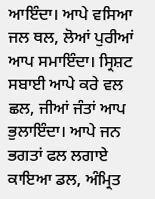ਆਇੰਦਾ। ਆਪੇ ਵਸਿਆ ਜਲ ਥਲ, ਲੋਆਂ ਪੁਰੀਆਂ ਆਪ ਸਮਾਇੰਦਾ। ਸ੍ਰਿਸ਼ਟ ਸਬਾਈ ਆਪੇ ਕਰੇ ਵਲ ਛਲ, ਜੀਆਂ ਜੰਤਾਂ ਆਪ ਭੁਲਾਇੰਦਾ। ਆਪੇ ਜਨ ਭਗਤਾਂ ਫਲ ਲਗਾਏ ਕਾਇਆ ਡਲ, ਅੰਮ੍ਰਿਤ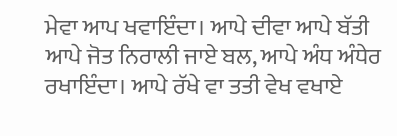ਮੇਵਾ ਆਪ ਖਵਾਇੰਦਾ। ਆਪੇ ਦੀਵਾ ਆਪੇ ਬੱਤੀ ਆਪੇ ਜੋਤ ਨਿਰਾਲੀ ਜਾਏ ਬਲ, ਆਪੇ ਅੰਧ ਅੰਧੇਰ ਰਖਾਇੰਦਾ। ਆਪੇ ਰੱਖੇ ਵਾ ਤਤੀ ਵੇਖ ਵਖਾਏ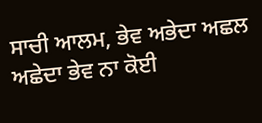ਸਾਚੀ ਆਲਮ, ਭੇਵ ਅਭੇਦਾ ਅਛਲ ਅਛੇਦਾ ਭੇਵ ਨਾ ਕੋਈ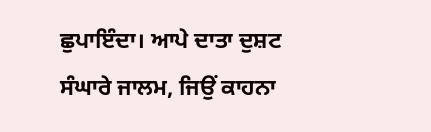ਛੁਪਾਇੰਦਾ। ਆਪੇ ਦਾਤਾ ਦੁਸ਼ਟ ਸੰਘਾਰੇ ਜਾਲਮ, ਜਿਉਂ ਕਾਹਨਾ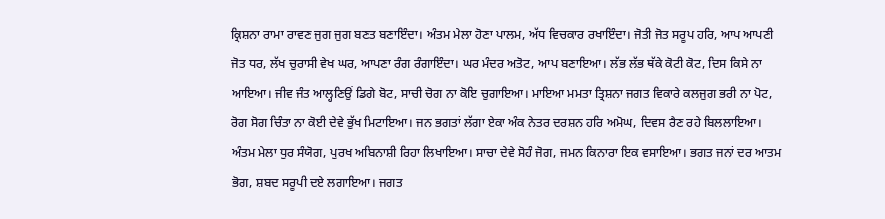ਕ੍ਰਿਸ਼ਨਾ ਰਾਮਾ ਰਾਵਣ ਜੁਗ ਜੁਗ ਬਣਤ ਬਣਾਇੰਦਾ। ਅੰਤਮ ਮੇਲਾ ਹੋਣਾ ਪਾਲਮ, ਅੱਧ ਵਿਚਕਾਰ ਰਖਾਇੰਦਾ। ਜੋਤੀ ਜੋਤ ਸਰੂਪ ਹਰਿ, ਆਪ ਆਪਣੀ ਜੋਤ ਧਰ, ਲੱਖ ਚੁਰਾਸੀ ਵੇਖ ਘਰ, ਆਪਣਾ ਰੰਗ ਰੰਗਾਇੰਦਾ। ਘਰ ਮੰਦਰ ਅਤੋਟ, ਆਪ ਬਣਾਇਆ। ਲੱਭ ਲੱਭ ਥੱਕੇ ਕੋਟੀ ਕੋਟ, ਦਿਸ ਕਿਸੇ ਨਾ ਆਇਆ। ਜੀਵ ਜੰਤ ਆਲ੍ਹਣਿਉਂ ਡਿਗੇ ਬੋਟ, ਸਾਚੀ ਚੋਗ ਨਾ ਕੋਇ ਚੁਗਾਇਆ। ਮਾਇਆ ਮਮਤਾ ਤ੍ਰਿਸ਼ਨਾ ਜਗਤ ਵਿਕਾਰੇ ਕਲਜੁਗ ਭਰੀ ਨਾ ਪੋਟ, ਰੋਗ ਸੋਗ ਚਿੰਤਾ ਨਾ ਕੋਈ ਦੇਵੇ ਭੁੱਖ ਮਿਟਾਇਆ। ਜਨ ਭਗਤਾਂ ਲੱਗਾ ਏਕਾ ਅੰਕ ਨੇਤਰ ਦਰਸ਼ਨ ਹਰਿ ਅਮੋਘ, ਦਿਵਸ ਰੈਣ ਰਹੇ ਬਿਲਲਾਇਆ। ਅੰਤਮ ਮੇਲਾ ਧੁਰ ਸੰਯੋਗ, ਪੁਰਖ ਅਬਿਨਾਸ਼ੀ ਰਿਹਾ ਲਿਖਾਇਆ। ਸਾਚਾ ਦੇਵੇ ਸੋਹੰ ਜੋਗ, ਜਮਨ ਕਿਨਾਰਾ ਇਕ ਵਸਾਇਆ। ਭਗਤ ਜਨਾਂ ਦਰ ਆਤਮ ਭੋਗ, ਸ਼ਬਦ ਸਰੂਪੀ ਦਏ ਲਗਾਇਆ। ਜਗਤ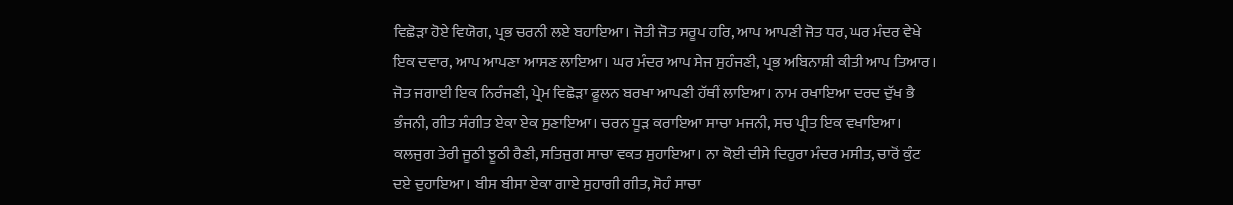ਵਿਛੋੜਾ ਹੋਏ ਵਿਯੋਗ, ਪ੍ਰਭ ਚਰਨੀ ਲਏ ਬਹਾਇਆ। ਜੋਤੀ ਜੋਤ ਸਰੂਪ ਹਰਿ, ਆਪ ਆਪਣੀ ਜੋਤ ਧਰ, ਘਰ ਮੰਦਰ ਵੇਖੇ ਇਕ ਦਵਾਰ, ਆਪ ਆਪਣਾ ਆਸਣ ਲਾਇਆ। ਘਰ ਮੰਦਰ ਆਪ ਸੇਜ ਸੁਹੰਜਣੀ, ਪ੍ਰਭ ਅਬਿਨਾਸ਼ੀ ਕੀਤੀ ਆਪ ਤਿਆਰ। ਜੋਤ ਜਗਾਈ ਇਕ ਨਿਰੰਜਣੀ, ਪ੍ਰੇਮ ਵਿਛੋੜਾ ਫੂਲਨ ਬਰਖਾ ਆਪਣੀ ਹੱਥੀਂ ਲਾਇਆ। ਨਾਮ ਰਖਾਇਆ ਦਰਦ ਦੁੱਖ ਭੈ ਭੰਜਨੀ, ਗੀਤ ਸੰਗੀਤ ਏਕਾ ਏਕ ਸੁਣਾਇਆ। ਚਰਨ ਧੂੜ ਕਰਾਇਆ ਸਾਚਾ ਮਜਨੀ, ਸਚ ਪ੍ਰੀਤ ਇਕ ਵਖਾਇਆ। ਕਲਜੁਗ ਤੇਰੀ ਜੂਠੀ ਝੂਠੀ ਰੈਣੀ, ਸਤਿਜੁਗ ਸਾਚਾ ਵਕਤ ਸੁਹਾਇਆ। ਨਾ ਕੋਈ ਦੀਸੇ ਦਿਹੁਰਾ ਮੰਦਰ ਮਸੀਤ, ਚਾਰੋਂ ਕੁੰਟ ਦਏ ਦੁਹਾਇਆ। ਬੀਸ ਬੀਸਾ ਏਕਾ ਗਾਏ ਸੁਹਾਗੀ ਗੀਤ, ਸੋਹੰ ਸਾਚਾ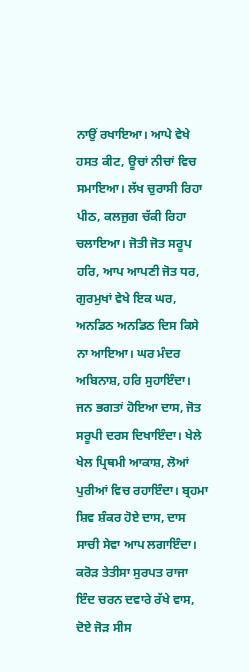ਨਾਉਂ ਰਖਾਇਆ। ਆਪੇ ਵੇਖੇ ਹਸਤ ਕੀਟ, ਊਚਾਂ ਨੀਚਾਂ ਵਿਚ ਸਮਾਇਆ। ਲੱਖ ਚੁਰਾਸੀ ਰਿਹਾ ਪੀਠ, ਕਲਜੁਗ ਚੱਕੀ ਰਿਹਾ ਚਲਾਇਆ। ਜੋਤੀ ਜੋਤ ਸਰੂਪ ਹਰਿ, ਆਪ ਆਪਣੀ ਜੋਤ ਧਰ, ਗੁਰਮੁਖਾਂ ਵੇਖੇ ਇਕ ਘਰ, ਅਨਡਿਠ ਅਨਡਿਠ ਦਿਸ ਕਿਸੇ ਨਾ ਆਇਆ। ਘਰ ਮੰਦਰ ਅਬਿਨਾਸ਼, ਹਰਿ ਸੁਹਾਇੰਦਾ। ਜਨ ਭਗਤਾਂ ਹੋਇਆ ਦਾਸ, ਜੋਤ ਸਰੂਪੀ ਦਰਸ ਦਿਖਾਇੰਦਾ। ਖੇਲੇ ਖੇਲ ਪ੍ਰਿਥਮੀ ਆਕਾਸ਼, ਲੋਆਂ ਪੁਰੀਆਂ ਵਿਚ ਰਹਾਇੰਦਾ। ਬ੍ਰਹਮਾ ਸ਼ਿਵ ਸ਼ੰਕਰ ਹੋਏ ਦਾਸ, ਦਾਸ ਸਾਚੀ ਸੇਵਾ ਆਪ ਲਗਾਇੰਦਾ। ਕਰੋੜ ਤੇਤੀਸਾ ਸੁਰਪਤ ਰਾਜਾ ਇੰਦ ਚਰਨ ਦਵਾਰੇ ਰੱਖੇ ਵਾਸ, ਦੋਏ ਜੋੜ ਸੀਸ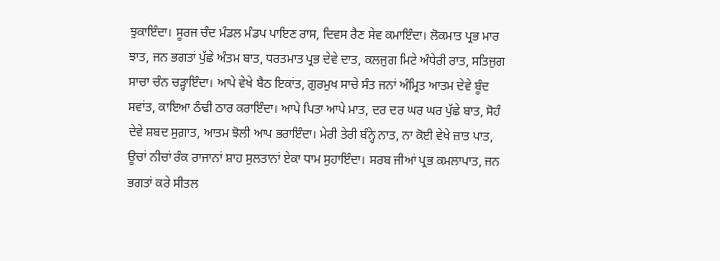ਝੁਕਾਇੰਦਾ। ਸੂਰਜ ਚੰਦ ਮੰਡਲ ਮੰਡਪ ਪਾਇਣ ਰਾਸ, ਦਿਵਸ ਰੈਣ ਸੇਵ ਕਮਾਇੰਦਾ। ਲੋਕਮਾਤ ਪ੍ਰਭ ਮਾਰ ਝਾਤ, ਜਨ ਭਗਤਾਂ ਪੁੱਛੇ ਅੰਤਮ ਬਾਤ, ਧਰਤਮਾਤ ਪ੍ਰਭ ਦੇਵੇ ਦਾਤ, ਕਲਜੁਗ ਮਿਟੇ ਅੰਧੇਰੀ ਰਾਤ, ਸਤਿਜੁਗ ਸਾਚਾ ਚੰਨ ਚੜ੍ਹਾਇੰਦਾ। ਆਪੇ ਵੇਖੇ ਬੈਠ ਇਕਾਂਤ, ਗੁਰਮੁਖ ਸਾਚੇ ਸੰਤ ਜਨਾਂ ਅੰਮ੍ਰਿਤ ਆਤਮ ਦੇਵੇ ਬੂੰਦ ਸਵਾਂਤ, ਕਾਇਆ ਠੰਢੀ ਠਾਰ ਕਰਾਇੰਦਾ। ਆਪੇ ਪਿਤਾ ਆਪੇ ਮਾਤ, ਦਰ ਦਰ ਘਰ ਘਰ ਪੁੱਛੇ ਬਾਤ, ਸੋਹੰ ਦੇਵੇ ਸ਼ਬਦ ਸੁਗ਼ਾਤ, ਆਤਮ ਝੋਲੀ ਆਪ ਭਰਾਇੰਦਾ। ਮੇਰੀ ਤੇਰੀ ਬੰਨ੍ਹੇ ਨਾਤ, ਨਾ ਕੋਈ ਵੇਖੇ ਜ਼ਾਤ ਪਾਤ, ਊਚਾਂ ਨੀਚਾਂ ਰੰਕ ਰਾਜਾਨਾਂ ਸ਼ਾਹ ਸੁਲਤਾਨਾਂ ਏਕਾ ਧਾਮ ਸੁਹਾਇੰਦਾ। ਸਰਬ ਜੀਆਂ ਪ੍ਰਭ ਕਮਲਾਪਾਤ, ਜਨ ਭਗਤਾਂ ਕਰੇ ਸੀਤਲ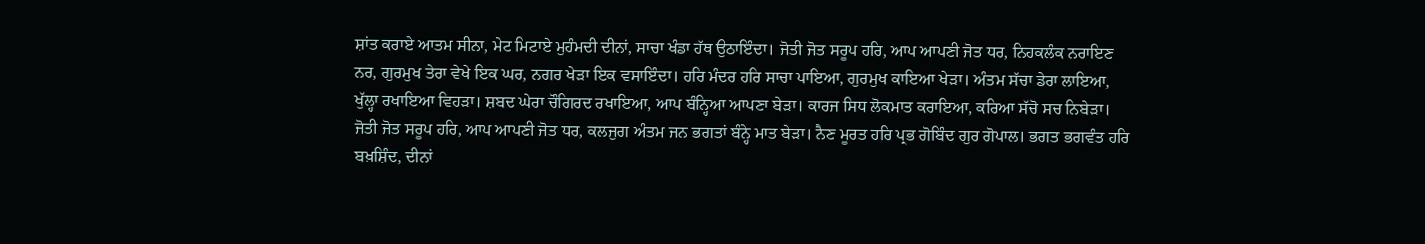ਸ਼ਾਂਤ ਕਰਾਏ ਆਤਮ ਸੀਨਾ, ਮੇਟ ਮਿਟਾਏ ਮੁਹੰਮਦੀ ਦੀਨਾਂ, ਸਾਚਾ ਖੰਡਾ ਹੱਥ ਉਠਾਇੰਦਾ। ਜੋਤੀ ਜੋਤ ਸਰੂਪ ਹਰਿ, ਆਪ ਆਪਣੀ ਜੋਤ ਧਰ, ਨਿਹਕਲੰਕ ਨਰਾਇਣ ਨਰ, ਗੁਰਮੁਖ ਤੇਰਾ ਵੇਖੇ ਇਕ ਘਰ, ਨਗਰ ਖੇੜਾ ਇਕ ਵਸਾਇੰਦਾ। ਹਰਿ ਮੰਦਰ ਹਰਿ ਸਾਚਾ ਪਾਇਆ, ਗੁਰਮੁਖ ਕਾਇਆ ਖੇੜਾ। ਅੰਤਮ ਸੱਚਾ ਡੇਰਾ ਲਾਇਆ, ਖੁੱਲ੍ਹਾ ਰਖਾਇਆ ਵਿਹੜਾ। ਸ਼ਬਦ ਘੇਰਾ ਚੌਗਿਰਦ ਰਖਾਇਆ, ਆਪ ਬੰਨ੍ਹਿਆ ਆਪਣਾ ਬੇੜਾ। ਕਾਰਜ ਸਿਧ ਲੋਕਮਾਤ ਕਰਾਇਆ, ਕਰਿਆ ਸੱਚੋ ਸਚ ਨਿਬੇੜਾ। ਜੋਤੀ ਜੋਤ ਸਰੂਪ ਹਰਿ, ਆਪ ਆਪਣੀ ਜੋਤ ਧਰ, ਕਲਜੁਗ ਅੰਤਮ ਜਨ ਭਗਤਾਂ ਬੰਨ੍ਹੇ ਮਾਤ ਬੇੜਾ। ਨੈਣ ਮੂਰਤ ਹਰਿ ਪ੍ਰਭ ਗੋਬਿੰਦ ਗੁਰ ਗੋਪਾਲ। ਭਗਤ ਭਗਵੰਤ ਹਰਿ ਬਖ਼ਸ਼ਿੰਦ, ਦੀਨਾਂ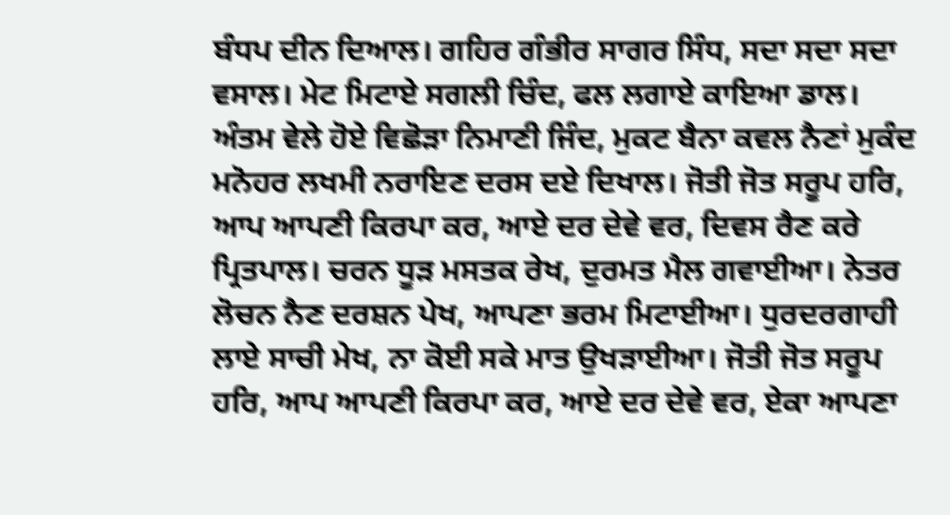ਬੰਧਪ ਦੀਨ ਦਿਆਲ। ਗਹਿਰ ਗੰਭੀਰ ਸਾਗਰ ਸਿੰਧ, ਸਦਾ ਸਦਾ ਸਦਾ ਵਸਾਲ। ਮੇਟ ਮਿਟਾਏ ਸਗਲੀ ਚਿੰਦ, ਫਲ ਲਗਾਏ ਕਾਇਆ ਡਾਲ। ਅੰਤਮ ਵੇਲੇ ਹੋਏ ਵਿਛੋੜਾ ਨਿਮਾਣੀ ਜਿੰਦ, ਮੁਕਟ ਬੈਨਾ ਕਵਲ ਨੈਣਾਂ ਮੁਕੰਦ ਮਨੋਹਰ ਲਖਮੀ ਨਰਾਇਣ ਦਰਸ ਦਏ ਦਿਖਾਲ। ਜੋਤੀ ਜੋਤ ਸਰੂਪ ਹਰਿ, ਆਪ ਆਪਣੀ ਕਿਰਪਾ ਕਰ, ਆਏ ਦਰ ਦੇਵੇ ਵਰ, ਦਿਵਸ ਰੈਣ ਕਰੇ ਪ੍ਰਿਤਪਾਲ। ਚਰਨ ਧੂੜ ਮਸਤਕ ਰੇਖ, ਦੁਰਮਤ ਮੈਲ ਗਵਾਈਆ। ਨੇਤਰ ਲੋਚਨ ਨੈਣ ਦਰਸ਼ਨ ਪੇਖ, ਆਪਣਾ ਭਰਮ ਮਿਟਾਈਆ। ਧੁਰਦਰਗਾਹੀ ਲਾਏ ਸਾਚੀ ਮੇਖ, ਨਾ ਕੋਈ ਸਕੇ ਮਾਤ ਉਖੜਾਈਆ। ਜੋਤੀ ਜੋਤ ਸਰੂਪ ਹਰਿ, ਆਪ ਆਪਣੀ ਕਿਰਪਾ ਕਰ, ਆਏ ਦਰ ਦੇਵੇ ਵਰ, ਏਕਾ ਆਪਣਾ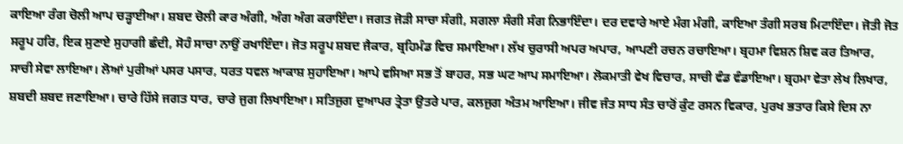ਕਾਇਆ ਰੰਗ ਚੋਲੀ ਆਪ ਚੜ੍ਹਾਈਆ। ਸ਼ਬਦ ਚੋਲੀ ਕਾਰ ਅੰਗੀ, ਅੰਗ ਅੰਗ ਕਰਾਇੰਦਾ। ਜਗਤ ਜੋੜੀ ਸਾਚਾ ਸੰਗੀ, ਸਗਲਾ ਸੰਗੀ ਸੰਗ ਨਿਭਾਇੰਦਾ। ਦਰ ਦਵਾਰੇ ਆਏ ਮੰਗ ਮੰਗੀ, ਕਾਇਆ ਤੰਗੀ ਸਰਬ ਮਿਟਾਇੰਦਾ। ਜੋਤੀ ਜੋਤ ਸਰੂਪ ਹਰਿ, ਇਕ ਸੁਣਾਏ ਸੁਹਾਗੀ ਛੰਦੀ, ਸੋਹੰ ਸਾਚਾ ਨਾਉਂ ਰਖਾਇੰਦਾ। ਜੋਤ ਸਰੂਪ ਸ਼ਬਦ ਜੈਕਾਰ, ਬ੍ਰਹਿਮੰਡ ਵਿਚ ਸਮਾਇਆ। ਲੱਖ ਚੁਰਾਸੀ ਅਪਰ ਅਪਾਰ, ਆਪਣੀ ਰਚਨ ਰਚਾਇਆ। ਬ੍ਰਹਮਾ ਵਿਸ਼ਨ ਸ਼ਿਵ ਕਰ ਤਿਆਰ, ਸਾਚੀ ਸੇਵਾ ਲਾਇਆ। ਲੋਆਂ ਪੁਰੀਆਂ ਪਸਰ ਪਸਾਰ, ਧਰਤ ਧਵਲ ਆਕਾਸ਼ ਸੁਹਾਇਆ। ਆਪੇ ਵਸਿਆ ਸਭ ਤੋਂ ਬਾਹਰ, ਸਭ ਘਟ ਆਪ ਸਮਾਇਆ। ਲੋਕਮਾਤੀ ਵੇਖ ਵਿਚਾਰ, ਸਾਚੀ ਵੰਡ ਵੰਡਾਇਆ। ਬ੍ਰਹਮਾ ਵੇਤਾ ਲੇਖ ਲਿਖਾਰ, ਸ਼ਬਦੀ ਸ਼ਬਦ ਜਣਾਇਆ। ਚਾਰੇ ਹਿੱਸੇ ਜਗਤ ਧਾਰ, ਚਾਰੇ ਜੁਗ ਲਿਖਾਇਆ। ਸਤਿਜੁਗ ਦੁਆਪਰ ਤ੍ਰੇਤਾ ਉਤਰੇ ਪਾਰ, ਕਲਜੁਗ ਅੰਤਮ ਆਇਆ। ਜੀਵ ਜੰਤ ਸਾਧ ਸੰਤ ਚਾਰੋਂ ਕੁੰਟ ਰਸਨ ਵਿਕਾਰ, ਪੁਰਖ ਭਤਾਰ ਕਿਸੇ ਦਿਸ ਨਾ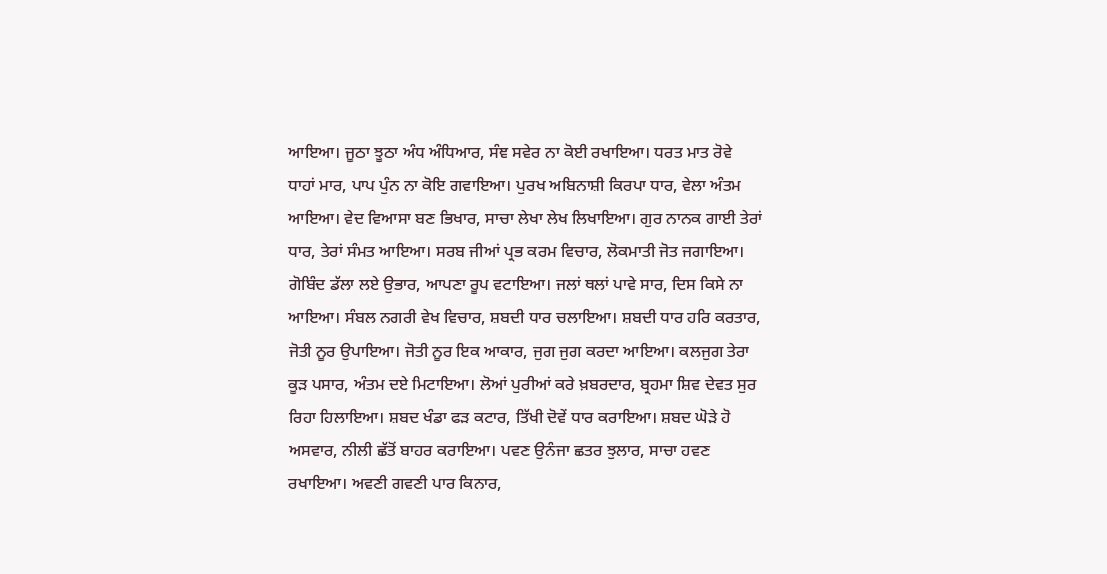ਆਇਆ। ਜੂਠਾ ਝੂਠਾ ਅੰਧ ਅੰਧਿਆਰ, ਸੰਞ ਸਵੇਰ ਨਾ ਕੋਈ ਰਖਾਇਆ। ਧਰਤ ਮਾਤ ਰੋਵੇ ਧਾਹਾਂ ਮਾਰ, ਪਾਪ ਪੁੰਨ ਨਾ ਕੋਇ ਗਵਾਇਆ। ਪੁਰਖ ਅਬਿਨਾਸ਼ੀ ਕਿਰਪਾ ਧਾਰ, ਵੇਲਾ ਅੰਤਮ ਆਇਆ। ਵੇਦ ਵਿਆਸਾ ਬਣ ਭਿਖਾਰ, ਸਾਚਾ ਲੇਖਾ ਲੇਖ ਲਿਖਾਇਆ। ਗੁਰ ਨਾਨਕ ਗਾਈ ਤੇਰਾਂ ਧਾਰ, ਤੇਰਾਂ ਸੰਮਤ ਆਇਆ। ਸਰਬ ਜੀਆਂ ਪ੍ਰਭ ਕਰਮ ਵਿਚਾਰ, ਲੋਕਮਾਤੀ ਜੋਤ ਜਗਾਇਆ। ਗੋਬਿੰਦ ਡੱਲਾ ਲਏ ਉਭਾਰ, ਆਪਣਾ ਰੂਪ ਵਟਾਇਆ। ਜਲਾਂ ਥਲਾਂ ਪਾਵੇ ਸਾਰ, ਦਿਸ ਕਿਸੇ ਨਾ ਆਇਆ। ਸੰਬਲ ਨਗਰੀ ਵੇਖ ਵਿਚਾਰ, ਸ਼ਬਦੀ ਧਾਰ ਚਲਾਇਆ। ਸ਼ਬਦੀ ਧਾਰ ਹਰਿ ਕਰਤਾਰ, ਜੋਤੀ ਨੂਰ ਉਪਾਇਆ। ਜੋਤੀ ਨੂਰ ਇਕ ਆਕਾਰ, ਜੁਗ ਜੁਗ ਕਰਦਾ ਆਇਆ। ਕਲਜੁਗ ਤੇਰਾ ਕੂੜ ਪਸਾਰ, ਅੰਤਮ ਦਏ ਮਿਟਾਇਆ। ਲੋਆਂ ਪੁਰੀਆਂ ਕਰੇ ਖ਼ਬਰਦਾਰ, ਬ੍ਰਹਮਾ ਸ਼ਿਵ ਦੇਵਤ ਸੁਰ ਰਿਹਾ ਹਿਲਾਇਆ। ਸ਼ਬਦ ਖੰਡਾ ਫੜ ਕਟਾਰ, ਤਿੱਖੀ ਦੋਵੇਂ ਧਾਰ ਕਰਾਇਆ। ਸ਼ਬਦ ਘੋੜੇ ਹੋ ਅਸਵਾਰ, ਨੀਲੀ ਛੱਤੋਂ ਬਾਹਰ ਕਰਾਇਆ। ਪਵਣ ਉਨੰਜਾ ਛਤਰ ਝੁਲਾਰ, ਸਾਚਾ ਹਵਣ ਰਖਾਇਆ। ਅਵਣੀ ਗਵਣੀ ਪਾਰ ਕਿਨਾਰ,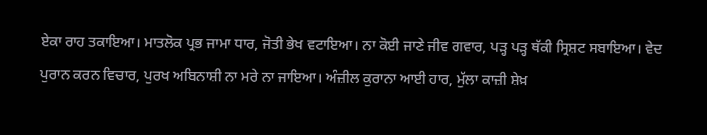ਏਕਾ ਰਾਹ ਤਕਾਇਆ। ਮਾਤਲੋਕ ਪ੍ਰਭ ਜਾਮਾ ਧਾਰ, ਜੋਤੀ ਭੇਖ ਵਟਾਇਆ। ਨਾ ਕੋਈ ਜਾਣੇ ਜੀਵ ਗਵਾਰ, ਪੜ੍ਹ ਪੜ੍ਹ ਥੱਕੀ ਸ੍ਰਿਸ਼ਟ ਸਬਾਇਆ। ਵੇਦ ਪੁਰਾਨ ਕਰਨ ਵਿਚਾਰ, ਪੁਰਖ ਅਬਿਨਾਸ਼ੀ ਨਾ ਮਰੇ ਨਾ ਜਾਇਆ। ਅੰਜ਼ੀਲ ਕੁਰਾਨਾ ਆਈ ਹਾਰ, ਮੁੱਲਾ ਕਾਜ਼ੀ ਸ਼ੇਖ਼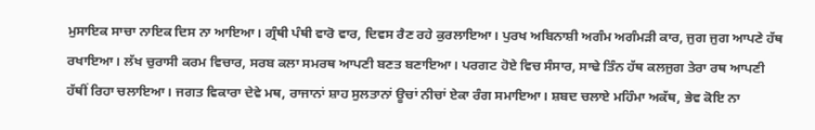ਮੁਸਾਇਕ ਸਾਚਾ ਨਾਇਕ ਦਿਸ ਨਾ ਆਇਆ। ਗ੍ਰੰਥੀ ਪੰਥੀ ਵਾਰੋ ਵਾਰ, ਦਿਵਸ ਰੈਣ ਰਹੇ ਕੁਰਲਾਇਆ। ਪੁਰਖ ਅਬਿਨਾਸ਼ੀ ਅਗੰਮ ਅਗੰਮੜੀ ਕਾਰ, ਜੁਗ ਜੁਗ ਆਪਣੇ ਹੱਥ ਰਖਾਇਆ। ਲੱਖ ਚੁਰਾਸੀ ਕਰਮ ਵਿਚਾਰ, ਸਰਬ ਕਲਾ ਸਮਰਥ ਆਪਣੀ ਬਣਤ ਬਣਾਇਆ। ਪਰਗਟ ਹੋਏ ਵਿਚ ਸੰਸਾਰ, ਸਾਢੇ ਤਿੰਨ ਹੱਥ ਕਲਜੁਗ ਤੇਰਾ ਰਥ ਆਪਣੀ ਹੱਥੀਂ ਰਿਹਾ ਚਲਾਇਆ। ਜਗਤ ਵਿਕਾਰਾ ਦੇਵੇ ਮਥ, ਰਾਜਾਨਾਂ ਸ਼ਾਹ ਸੁਲਤਾਨਾਂ ਊਚਾਂ ਨੀਚਾਂ ਏਕਾ ਰੰਗ ਸਮਾਇਆ। ਸ਼ਬਦ ਚਲਾਏ ਮਹਿੰਮਾ ਅਕੱਥ, ਭੇਵ ਕੋਇ ਨਾ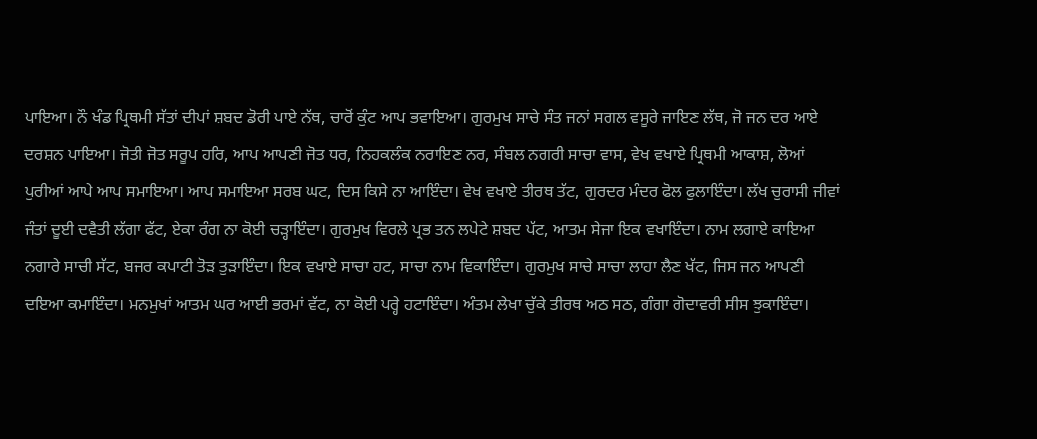ਪਾਇਆ। ਨੌ ਖੰਡ ਪ੍ਰਿਥਮੀ ਸੱਤਾਂ ਦੀਪਾਂ ਸ਼ਬਦ ਡੋਰੀ ਪਾਏ ਨੱਥ, ਚਾਰੋਂ ਕੁੰਟ ਆਪ ਭਵਾਇਆ। ਗੁਰਮੁਖ ਸਾਚੇ ਸੰਤ ਜਨਾਂ ਸਗਲ ਵਸੂਰੇ ਜਾਇਣ ਲੱਥ, ਜੋ ਜਨ ਦਰ ਆਏ ਦਰਸ਼ਨ ਪਾਇਆ। ਜੋਤੀ ਜੋਤ ਸਰੂਪ ਹਰਿ, ਆਪ ਆਪਣੀ ਜੋਤ ਧਰ, ਨਿਹਕਲੰਕ ਨਰਾਇਣ ਨਰ, ਸੰਬਲ ਨਗਰੀ ਸਾਚਾ ਵਾਸ, ਵੇਖ ਵਖਾਏ ਪ੍ਰਿਥਮੀ ਆਕਾਸ਼, ਲੋਆਂ ਪੁਰੀਆਂ ਆਪੇ ਆਪ ਸਮਾਇਆ। ਆਪ ਸਮਾਇਆ ਸਰਬ ਘਟ, ਦਿਸ ਕਿਸੇ ਨਾ ਆਇੰਦਾ। ਵੇਖ ਵਖਾਏ ਤੀਰਥ ਤੱਟ, ਗੁਰਦਰ ਮੰਦਰ ਫੋਲ ਫੁਲਾਇੰਦਾ। ਲੱਖ ਚੁਰਾਸੀ ਜੀਵਾਂ ਜੰਤਾਂ ਦੂਈ ਦਵੈਤੀ ਲੱਗਾ ਫੱਟ, ਏਕਾ ਰੰਗ ਨਾ ਕੋਈ ਚੜ੍ਹਾਇੰਦਾ। ਗੁਰਮੁਖ ਵਿਰਲੇ ਪ੍ਰਭ ਤਨ ਲਪੇਟੇ ਸ਼ਬਦ ਪੱਟ, ਆਤਮ ਸੇਜਾ ਇਕ ਵਖਾਇੰਦਾ। ਨਾਮ ਲਗਾਏ ਕਾਇਆ ਨਗਾਰੇ ਸਾਚੀ ਸੱਟ, ਬਜਰ ਕਪਾਟੀ ਤੋੜ ਤੁੜਾਇੰਦਾ। ਇਕ ਵਖਾਏ ਸਾਚਾ ਹਟ, ਸਾਚਾ ਨਾਮ ਵਿਕਾਇੰਦਾ। ਗੁਰਮੁਖ ਸਾਚੇ ਸਾਚਾ ਲਾਹਾ ਲੈਣ ਖੱਟ, ਜਿਸ ਜਨ ਆਪਣੀ ਦਇਆ ਕਮਾਇੰਦਾ। ਮਨਮੁਖਾਂ ਆਤਮ ਘਰ ਆਈ ਭਰਮਾਂ ਵੱਟ, ਨਾ ਕੋਈ ਪਰ੍ਹੇ ਹਟਾਇੰਦਾ। ਅੰਤਮ ਲੇਖਾ ਚੁੱਕੇ ਤੀਰਥ ਅਠ ਸਠ, ਗੰਗਾ ਗੋਦਾਵਰੀ ਸੀਸ ਝੁਕਾਇੰਦਾ।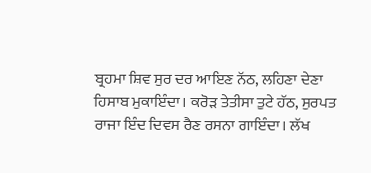ਬ੍ਰਹਮਾ ਸ਼ਿਵ ਸੁਰ ਦਰ ਆਇਣ ਨੱਠ, ਲਹਿਣਾ ਦੇਣਾ ਹਿਸਾਬ ਮੁਕਾਇੰਦਾ। ਕਰੋੜ ਤੇਤੀਸਾ ਤੁਟੇ ਹੱਠ, ਸੁਰਪਤ ਰਾਜਾ ਇੰਦ ਦਿਵਸ ਰੈਣ ਰਸਨਾ ਗਾਇੰਦਾ। ਲੱਖ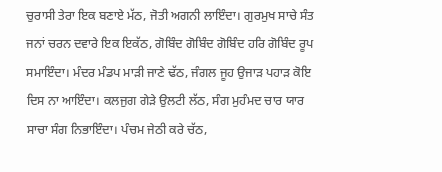ਚੁਰਾਸੀ ਤੇਰਾ ਇਕ ਬਣਾਏ ਮੱਠ, ਜੋਤੀ ਅਗਨੀ ਲਾਇੰਦਾ। ਗੁਰਮੁਖ ਸਾਚੇ ਸੰਤ ਜਨਾਂ ਚਰਨ ਦਵਾਰੇ ਇਕ ਇਕੱਠ, ਗੋਬਿੰਦ ਗੋਬਿੰਦ ਗੋਬਿੰਦ ਹਰਿ ਗੋਬਿੰਦ ਰੂਪ ਸਮਾਇੰਦਾ। ਮੰਦਰ ਮੰਡਪ ਮਾੜੀ ਜਾਣੇ ਢੱਠ, ਜੰਗਲ ਜੂਹ ਉਜਾੜ ਪਹਾੜ ਕੋਇ ਦਿਸ ਨਾ ਆਇੰਦਾ। ਕਲਜੁਗ ਗੇੜੇ ਉਲਟੀ ਲੱਠ, ਸੰਗ ਮੁਹੰਮਦ ਚਾਰ ਯਾਰ ਸਾਚਾ ਸੰਗ ਨਿਭਾਇੰਦਾ। ਪੰਚਮ ਜੇਠੀ ਕਰੇ ਚੱਠ,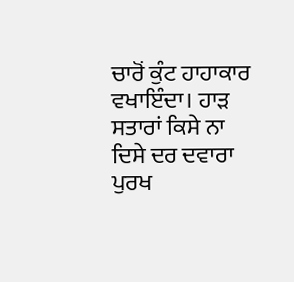ਚਾਰੋਂ ਕੁੰਟ ਹਾਹਾਕਾਰ ਵਖਾਇੰਦਾ। ਹਾੜ ਸਤਾਰਾਂ ਕਿਸੇ ਨਾ ਦਿਸੇ ਦਰ ਦਵਾਰਾ ਪੁਰਖ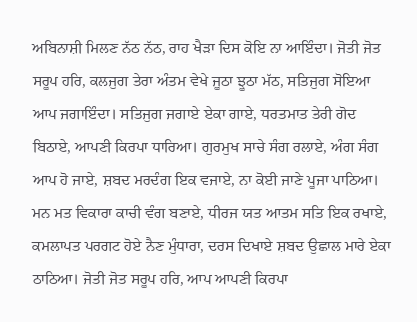ਅਬਿਨਾਸ਼ੀ ਮਿਲਣ ਨੱਠ ਨੱਠ, ਰਾਹ ਖੈੜਾ ਦਿਸ ਕੋਇ ਨਾ ਆਇੰਦਾ। ਜੋਤੀ ਜੋਤ ਸਰੂਪ ਹਰਿ, ਕਲਜੁਗ ਤੇਰਾ ਅੰਤਮ ਵੇਖੇ ਜੂਠਾ ਝੂਠਾ ਮੱਠ, ਸਤਿਜੁਗ ਸੋਇਆ ਆਪ ਜਗਾਇੰਦਾ। ਸਤਿਜੁਗ ਜਗਾਏ ਏਕਾ ਗਾਏ, ਧਰਤਮਾਤ ਤੇਰੀ ਗੋਦ ਬਿਠਾਏ, ਆਪਣੀ ਕਿਰਪਾ ਧਾਰਿਆ। ਗੁਰਮੁਖ ਸਾਚੇ ਸੰਗ ਰਲਾਏ, ਅੰਗ ਸੰਗ ਆਪ ਹੋ ਜਾਏ, ਸ਼ਬਦ ਮਰਦੰਗ ਇਕ ਵਜਾਏ, ਨਾ ਕੋਈ ਜਾਣੇ ਪੂਜਾ ਪਾਠਿਆ। ਮਨ ਮਤ ਵਿਕਾਰਾ ਕਾਚੀ ਵੰਗ ਬਣਾਏ, ਧੀਰਜ ਯਤ ਆਤਮ ਸਤਿ ਇਕ ਰਖਾਏ, ਕਮਲਾਪਤ ਪਰਗਟ ਹੋਏ ਨੈਣ ਮੁੰਧਾਰਾ, ਦਰਸ ਦਿਖਾਏ ਸ਼ਬਦ ਉਛਾਲ ਮਾਰੇ ਏਕਾ ਠਾਠਿਆ। ਜੋਤੀ ਜੋਤ ਸਰੂਪ ਹਰਿ, ਆਪ ਆਪਣੀ ਕਿਰਪਾ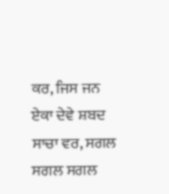ਕਰ, ਜਿਸ ਜਨ ਏਕਾ ਦੇਵੇ ਸ਼ਬਦ ਸਾਚਾ ਵਰ, ਸਗਲ ਸਗਲ ਸਗਲ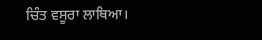ਚਿੰਤ ਵਸੂਰਾ ਲਾਥਿਆ।